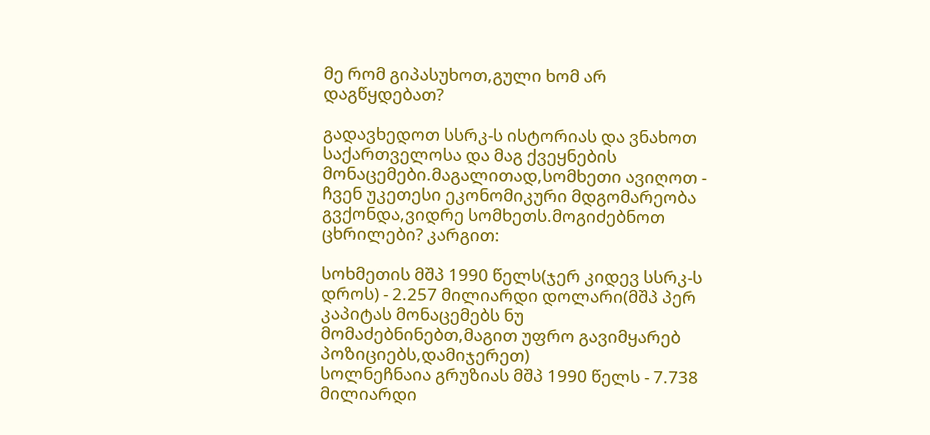მე რომ გიპასუხოთ,გული ხომ არ დაგწყდებათ?

გადავხედოთ სსრკ-ს ისტორიას და ვნახოთ საქართველოსა და მაგ ქვეყნების მონაცემები.მაგალითად,სომხეთი ავიღოთ - ჩვენ უკეთესი ეკონომიკური მდგომარეობა გვქონდა,ვიდრე სომხეთს.მოგიძებნოთ ცხრილები? კარგით:

სოხმეთის მშპ 1990 წელს(ჯერ კიდევ სსრკ-ს დროს) - 2.257 მილიარდი დოლარი(მშპ პერ კაპიტას მონაცემებს ნუ მომაძებნინებთ,მაგით უფრო გავიმყარებ პოზიციებს,დამიჯერეთ)
სოლნეჩნაია გრუზიას მშპ 1990 წელს - 7.738 მილიარდი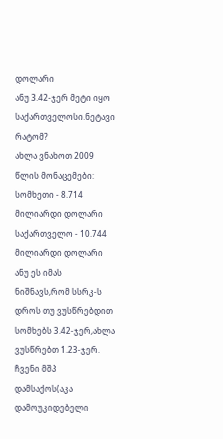დოლარი
ანუ 3.42-ჯერ მეტი იყო საქართველოსი.ნეტავი რატომ?
ახლა ვნახოთ 2009 წლის მონაცემები:
სომხეთი - 8.714 მილიარდი დოლარი
საქართველო - 10.744 მილიარდი დოლარი
ანუ ეს იმას ნიშნავს,რომ სსრკ-ს დროს თუ ვუსწრებდით სომხებს 3.42-ჯერ,ახლა ვუსწრებთ 1.23-ჯერ.
ჩვენი მშპ დამსაქოს(აკა დამოუკიდებელი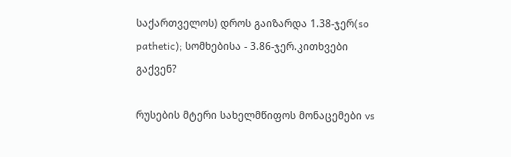საქართველოს) დროს გაიზარდა 1.38-ჯერ(so pathetic); სომხებისა - 3.86-ჯერ.კითხვები გაქვენ?

რუსების მტერი სახელმწიფოს მონაცემები vs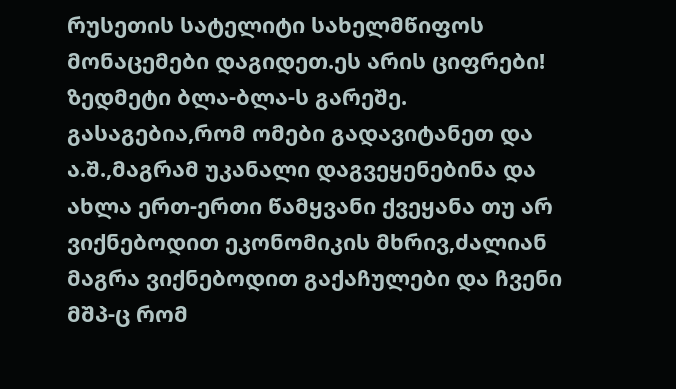რუსეთის სატელიტი სახელმწიფოს მონაცემები დაგიდეთ.ეს არის ციფრები! ზედმეტი ბლა-ბლა-ს გარეშე.
გასაგებია,რომ ომები გადავიტანეთ და ა.შ.,მაგრამ უკანალი დაგვეყენებინა და ახლა ერთ-ერთი წამყვანი ქვეყანა თუ არ ვიქნებოდით ეკონომიკის მხრივ,ძალიან მაგრა ვიქნებოდით გაქაჩულები და ჩვენი მშპ-ც რომ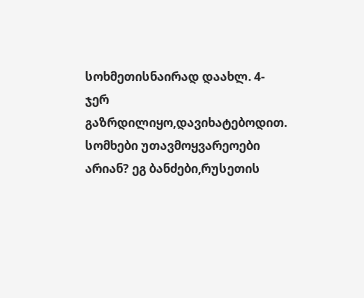სოხმეთისნაირად დაახლ. 4-ჯერ გაზრდილიყო,დავიხატებოდით.
სომხები უთავმოყვარეოები არიან? ეგ ბანძები,რუსეთის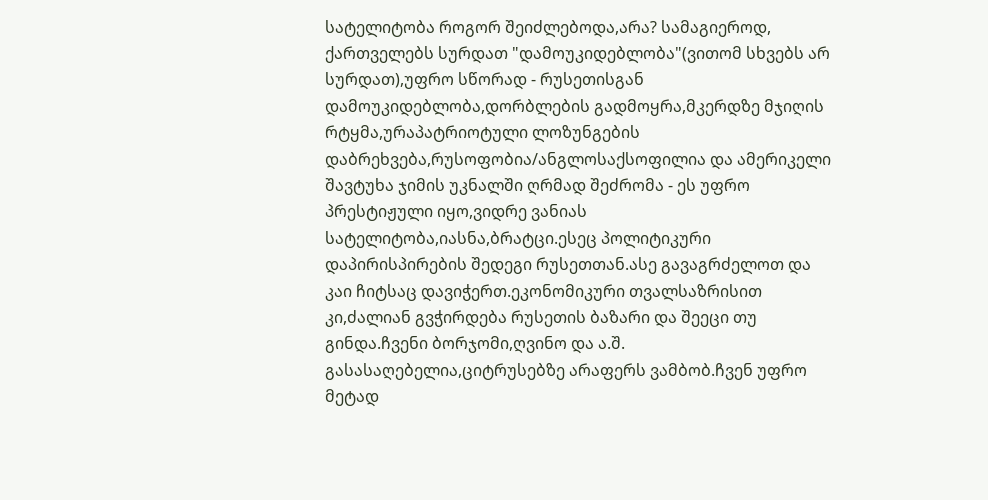სატელიტობა როგორ შეიძლებოდა,არა? სამაგიეროდ, ქართველებს სურდათ "დამოუკიდებლობა"(ვითომ სხვებს არ სურდათ),უფრო სწორად - რუსეთისგან დამოუკიდებლობა,დორბლების გადმოყრა,მკერდზე მჯიღის რტყმა,ურაპატრიოტული ლოზუნგების დაბრეხვება,რუსოფობია/ანგლოსაქსოფილია და ამერიკელი შავტუხა ჯიმის უკნალში ღრმად შეძრომა - ეს უფრო პრესტიჟული იყო,ვიდრე ვანიას სატელიტობა,იასნა,ბრატცი.ესეც პოლიტიკური დაპირისპირების შედეგი რუსეთთან.ასე გავაგრძელოთ და კაი ჩიტსაც დავიჭერთ.ეკონომიკური თვალსაზრისით კი,ძალიან გვჭირდება რუსეთის ბაზარი და შეეცი თუ გინდა.ჩვენი ბორჯომი,ღვინო და ა.შ. გასასაღებელია,ციტრუსებზე არაფერს ვამბობ.ჩვენ უფრო მეტად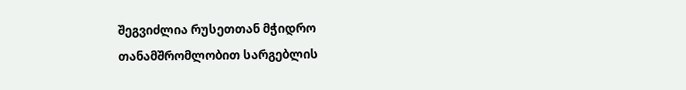შეგვიძლია რუსეთთან მჭიდრო თანამშრომლობით სარგებლის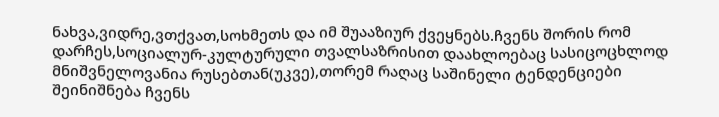ნახვა,ვიდრე,ვთქვათ,სოხმეთს და იმ შუააზიურ ქვეყნებს.ჩვენს შორის რომ დარჩეს,სოციალურ-კულტურული თვალსაზრისით დაახლოებაც სასიცოცხლოდ მნიშვნელოვანია რუსებთან(უკვე),თორემ რაღაც საშინელი ტენდენციები შეინიშნება ჩვენს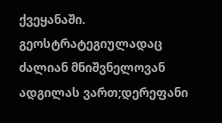ქვეყანაში.
გეოსტრატეგიულადაც ძალიან მნიშვნელოვან ადგილას ვართ;დერეფანი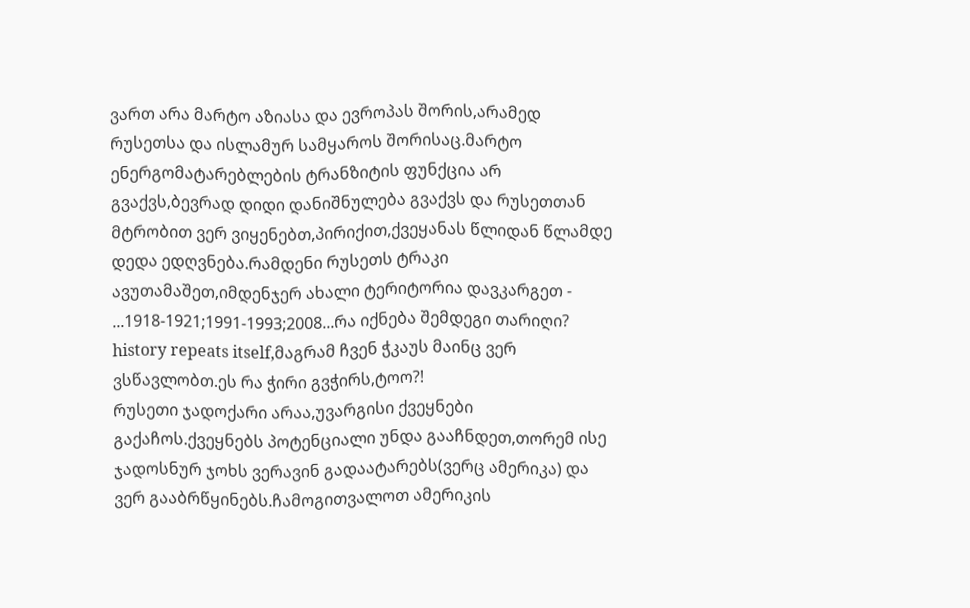ვართ არა მარტო აზიასა და ევროპას შორის,არამედ რუსეთსა და ისლამურ სამყაროს შორისაც.მარტო ენერგომატარებლების ტრანზიტის ფუნქცია არ გვაქვს,ბევრად დიდი დანიშნულება გვაქვს და რუსეთთან მტრობით ვერ ვიყენებთ,პირიქით,ქვეყანას წლიდან წლამდე დედა ედღვნება.რამდენი რუსეთს ტრაკი ავუთამაშეთ,იმდენჯერ ახალი ტერიტორია დავკარგეთ - ...1918-1921;1991-1993;2008...რა იქნება შემდეგი თარიღი?
history repeats itself,მაგრამ ჩვენ ჭკაუს მაინც ვერ ვსწავლობთ.ეს რა ჭირი გვჭირს,ტოო?!
რუსეთი ჯადოქარი არაა,უვარგისი ქვეყნები გაქაჩოს.ქვეყნებს პოტენციალი უნდა გააჩნდეთ,თორემ ისე ჯადოსნურ ჯოხს ვერავინ გადაატარებს(ვერც ამერიკა) და ვერ გააბრწყინებს.ჩამოგითვალოთ ამერიკის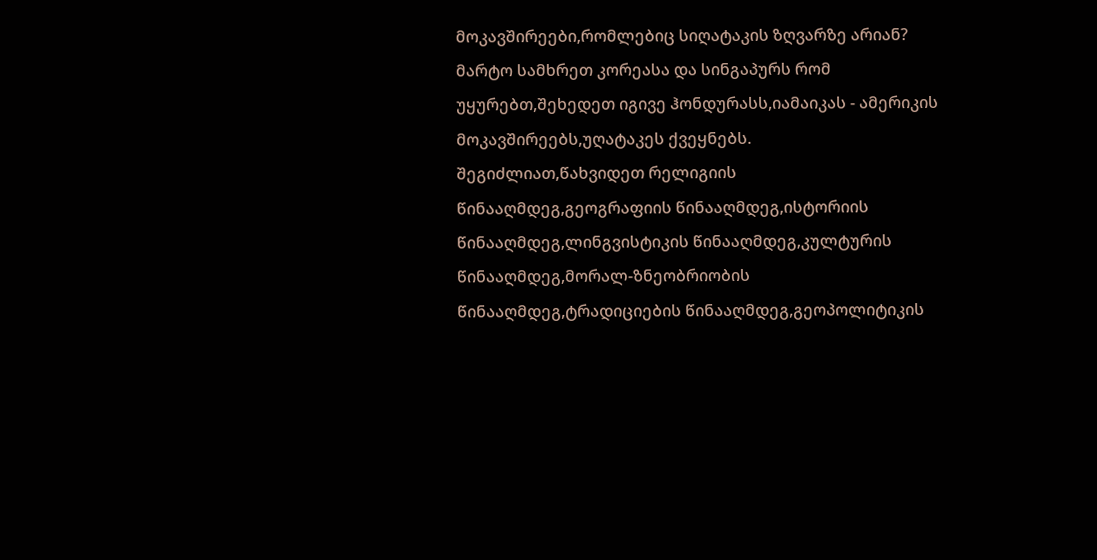მოკავშირეები,რომლებიც სიღატაკის ზღვარზე არიან? მარტო სამხრეთ კორეასა და სინგაპურს რომ უყურებთ,შეხედეთ იგივე ჰონდურასს,იამაიკას - ამერიკის მოკავშირეებს,უღატაკეს ქვეყნებს.
შეგიძლიათ,წახვიდეთ რელიგიის წინააღმდეგ,გეოგრაფიის წინააღმდეგ,ისტორიის წინააღმდეგ,ლინგვისტიკის წინააღმდეგ,კულტურის წინააღმდეგ,მორალ-ზნეობრიობის წინააღმდეგ,ტრადიციების წინააღმდეგ,გეოპოლიტიკის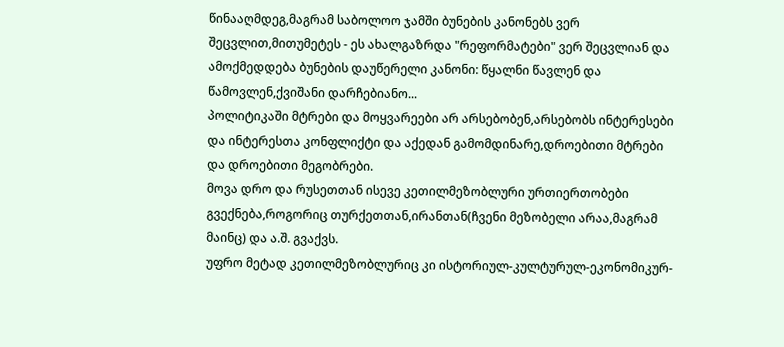წინააღმდეგ,მაგრამ საბოლოო ჯამში ბუნების კანონებს ვერ შეცვლით,მითუმეტეს - ეს ახალგაზრდა "რეფორმატები" ვერ შეცვლიან და ამოქმედდება ბუნების დაუწერელი კანონი: წყალნი წავლენ და წამოვლენ,ქვიშანი დარჩებიანო...
პოლიტიკაში მტრები და მოყვარეები არ არსებობენ,არსებობს ინტერესები და ინტერესთა კონფლიქტი და აქედან გამომდინარე,დროებითი მტრები და დროებითი მეგობრები.
მოვა დრო და რუსეთთან ისევე კეთილმეზობლური ურთიერთობები გვექნება,როგორიც თურქეთთან,ირანთან(ჩვენი მეზობელი არაა,მაგრამ მაინც) და ა.შ. გვაქვს.
უფრო მეტად კეთილმეზობლურიც კი ისტორიულ-კულტურულ-ეკონომიკურ-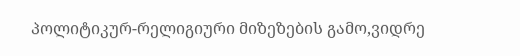პოლიტიკურ-რელიგიური მიზეზების გამო,ვიდრე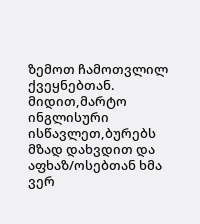ზემოთ ჩამოთვლილ ქვეყნებთან.
მიდით,მარტო ინგლისური ისწავლეთ,ბურებს მზად დახვდით და აფხაზ/ოსებთან ხმა ვერ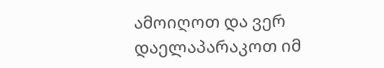ამოიღოთ და ვერ დაელაპარაკოთ იმ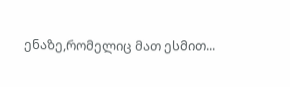ენაზე,რომელიც მათ ესმით...